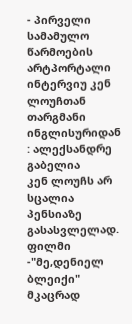- პირველი სამამულო წარმოების არტპორტალი
ინტერვიუ კენ ლოუჩთან
თარგმანი ინგლისურიდან : ალექსანდრე გაბელია
კენ ლოუჩს არ სცალია პენსიაზე გასასვლელად. ფილმი -"მე,დენიელ ბლეიქი" მკაცრად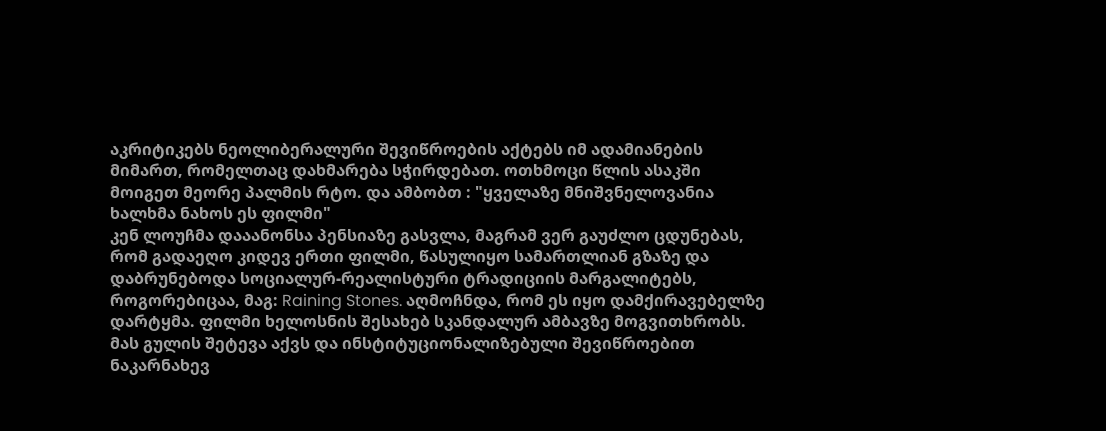აკრიტიკებს ნეოლიბერალური შევიწროების აქტებს იმ ადამიანების მიმართ, რომელთაც დახმარება სჭირდებათ. ოთხმოცი წლის ასაკში მოიგეთ მეორე პალმის რტო. და ამბობთ : "ყველაზე მნიშვნელოვანია ხალხმა ნახოს ეს ფილმი"
კენ ლოუჩმა დააანონსა პენსიაზე გასვლა, მაგრამ ვერ გაუძლო ცდუნებას, რომ გადაეღო კიდევ ერთი ფილმი, წასულიყო სამართლიან გზაზე და დაბრუნებოდა სოციალურ-რეალისტური ტრადიციის მარგალიტებს, როგორებიცაა, მაგ: Raining Stones. აღმოჩნდა, რომ ეს იყო დამქირავებელზე დარტყმა. ფილმი ხელოსნის შესახებ სკანდალურ ამბავზე მოგვითხრობს. მას გულის შეტევა აქვს და ინსტიტუციონალიზებული შევიწროებით ნაკარნახევ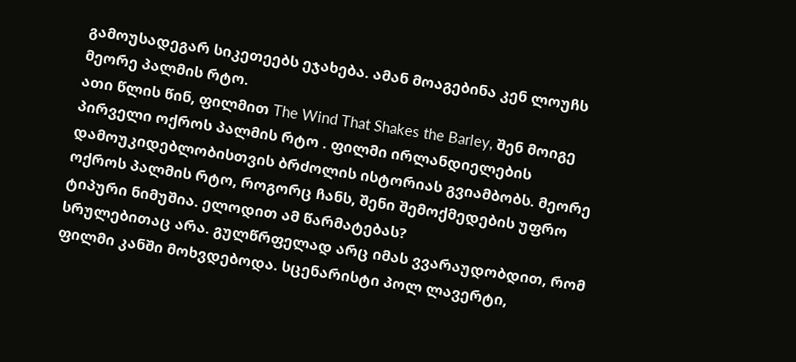გამოუსადეგარ სიკეთეებს ეჯახება. ამან მოაგებინა კენ ლოუჩს მეორე პალმის რტო.
ათი წლის წინ, ფილმით The Wind That Shakes the Barley, შენ მოიგე პირველი ოქროს პალმის რტო . ფილმი ირლანდიელების დამოუკიდებლობისთვის ბრძოლის ისტორიას გვიამბობს. მეორე ოქროს პალმის რტო, როგორც ჩანს, შენი შემოქმედების უფრო ტიპური ნიმუშია. ელოდით ამ წარმატებას?
სრულებითაც არა. გულწრფელად არც იმას ვვარაუდობდით, რომ ფილმი კანში მოხვდებოდა. სცენარისტი პოლ ლავერტი,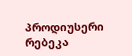პროდიუსერი რებეკა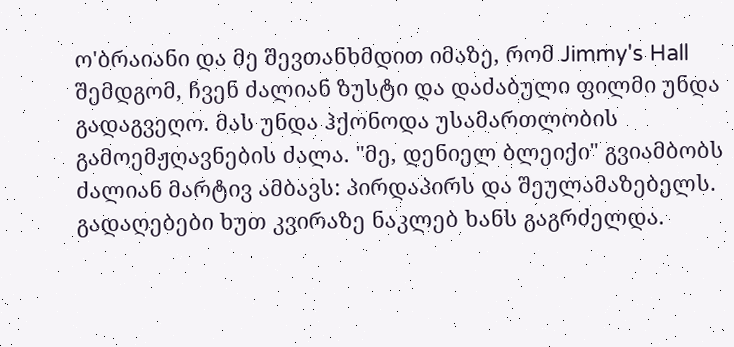ო'ბრაიანი და მე შევთანხმდით იმაზე, რომ Jimmy's Hall შემდგომ, ჩვენ ძალიან ზუსტი და დაძაბული ფილმი უნდა გადაგვეღო. მას უნდა ჰქონოდა უსამართლობის გამოემჟღავნების ძალა. "მე, დენიელ ბლეიქი" გვიამბობს ძალიან მარტივ ამბავს: პირდაპირს და შეულამაზებელს. გადაღებები ხუთ კვირაზე ნაკლებ ხანს გაგრძელდა.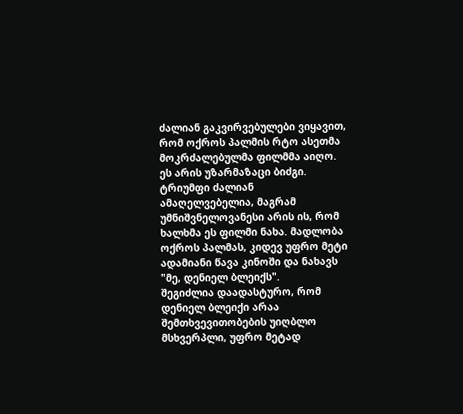ძალიან გაკვირვებულები ვიყავით, რომ ოქროს პალმის რტო ასეთმა მოკრძალებულმა ფილმმა აიღო. ეს არის უზარმაზაცი ბიძგი. ტრიუმფი ძალიან ამაღელვებელია, მაგრამ უმნიშვნელოვანესი არის ის, რომ ხალხმა ეს ფილმი ნახა. მადლობა ოქროს პალმას, კიდევ უფრო მეტი ადამიანი წავა კინოში და ნახავს "მე, დენიელ ბლეიქს".
შეგიძლია დაადასტურო, რომ დენიელ ბლეიქი არაა შემთხვევითობების უიღბლო მსხვერპლი, უფრო მეტად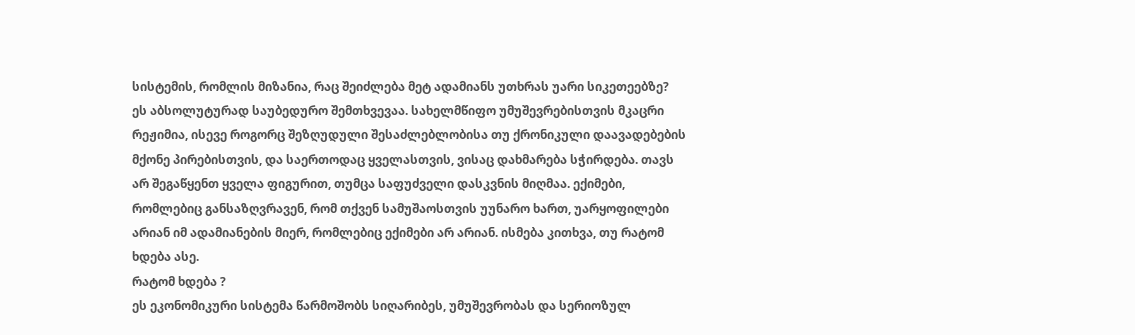სისტემის, რომლის მიზანია, რაც შეიძლება მეტ ადამიანს უთხრას უარი სიკეთეებზე?
ეს აბსოლუტურად საუბედურო შემთხვევაა. სახელმწიფო უმუშევრებისთვის მკაცრი რეჟიმია, ისევე როგორც შეზღუდული შესაძლებლობისა თუ ქრონიკული დაავადებების მქონე პირებისთვის, და საერთოდაც ყველასთვის, ვისაც დახმარება სჭირდება. თავს არ შეგაწყენთ ყველა ფიგურით, თუმცა საფუძველი დასკვნის მიღმაა. ექიმები, რომლებიც განსაზღვრავენ, რომ თქვენ სამუშაოსთვის უუნარო ხართ, უარყოფილები არიან იმ ადამიანების მიერ, რომლებიც ექიმები არ არიან. ისმება კითხვა, თუ რატომ ხდება ასე.
რატომ ხდება ?
ეს ეკონომიკური სისტემა წარმოშობს სიღარიბეს, უმუშევრობას და სერიოზულ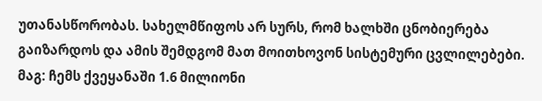უთანასწორობას. სახელმწიფოს არ სურს, რომ ხალხში ცნობიერება გაიზარდოს და ამის შემდგომ მათ მოითხოვონ სისტემური ცვლილებები. მაგ: ჩემს ქვეყანაში 1.6 მილიონი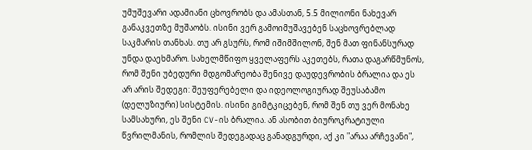უმუშევარი ადამიანი ცხოვრობს და ამასთან, 5.5 მილიონი ნახევარ განაკვეთზე მუშაობს. ისინი ვერ გამოიმუშავებენ საცხოვრებლად საკმარის თანხას. თუ არ გსურს, რომ იშიმშილონ, შენ მათ ფინანსურად უნდა დაეხმარო. სახელმწიფო ყველაფერს აკეთებს, რათა დაგარწმუნოს, რომ შენი უბედური მდგომარეობა შენივე დაუდევრობის ბრალია და ეს არ არის შედეგი: შეუფერებელი და იდეოლოგიურად შეუსაბამო (დელუზიური) სისტემის. ისინი გიმტკიცებენ, რომ შენ თუ ვერ მონახე სამსახური, ეს შენი CV-ის ბრალია. ან ასობით ბიუროკრატიული წვრილმანის, რომლის შედეგადაც განადგურდი, აქ კი "არაა არჩევანი",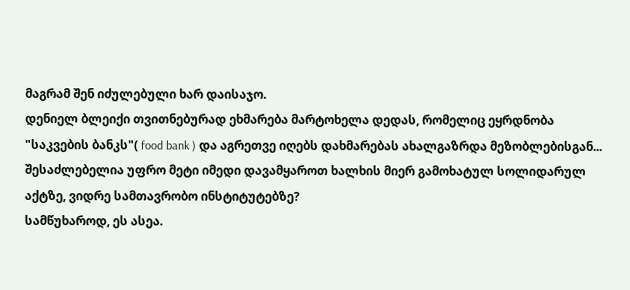მაგრამ შენ იძულებული ხარ დაისაჯო.
დენიელ ბლეიქი თვითნებურად ეხმარება მარტოხელა დედას, რომელიც ეყრდნობა "საკვების ბანკს"( food bank ) და აგრეთვე იღებს დახმარებას ახალგაზრდა მეზობლებისგან... შესაძლებელია უფრო მეტი იმედი დავამყაროთ ხალხის მიერ გამოხატულ სოლიდარულ აქტზე, ვიდრე სამთავრობო ინსტიტუტებზე?
სამწუხაროდ, ეს ასეა.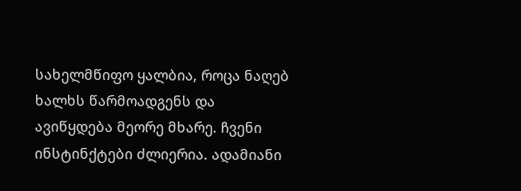სახელმწიფო ყალბია, როცა ნაღებ ხალხს წარმოადგენს და ავიწყდება მეორე მხარე. ჩვენი ინსტინქტები ძლიერია. ადამიანი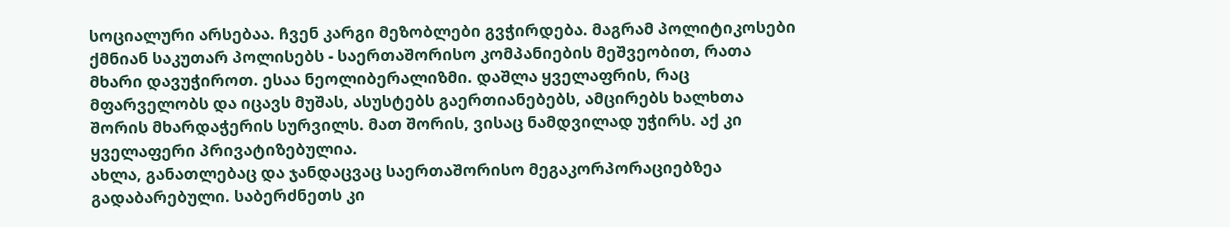სოციალური არსებაა. ჩვენ კარგი მეზობლები გვჭირდება. მაგრამ პოლიტიკოსები ქმნიან საკუთარ პოლისებს - საერთაშორისო კომპანიების მეშვეობით, რათა მხარი დავუჭიროთ. ესაა ნეოლიბერალიზმი. დაშლა ყველაფრის, რაც მფარველობს და იცავს მუშას, ასუსტებს გაერთიანებებს, ამცირებს ხალხთა შორის მხარდაჭერის სურვილს. მათ შორის, ვისაც ნამდვილად უჭირს. აქ კი ყველაფერი პრივატიზებულია.
ახლა, განათლებაც და ჯანდაცვაც საერთაშორისო მეგაკორპორაციებზეა გადაბარებული. საბერძნეთს კი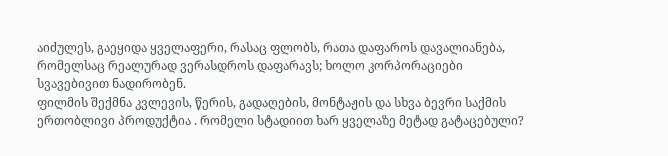აიძულეს, გაეყიდა ყველაფერი, რასაც ფლობს, რათა დაფაროს დავალიანება, რომელსაც რეალურად ვერასდროს დაფარავს; ხოლო კორპორაციები სვავებივით ნადირობენ.
ფილმის შექმნა კვლევის, წერის, გადაღების, მონტაჟის და სხვა ბევრი საქმის ერთობლივი პროდუქტია . რომელი სტადიით ხარ ყველაზე მეტად გატაცებული?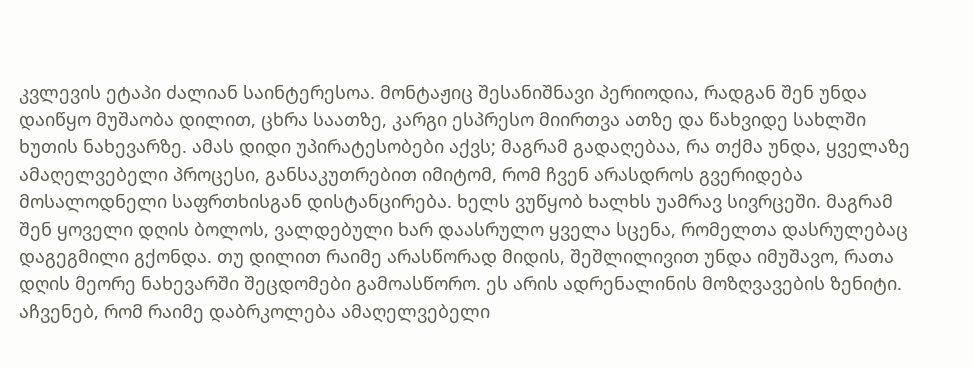კვლევის ეტაპი ძალიან საინტერესოა. მონტაჟიც შესანიშნავი პერიოდია, რადგან შენ უნდა დაიწყო მუშაობა დილით, ცხრა საათზე, კარგი ესპრესო მიირთვა ათზე და წახვიდე სახლში ხუთის ნახევარზე. ამას დიდი უპირატესობები აქვს; მაგრამ გადაღებაა, რა თქმა უნდა, ყველაზე ამაღელვებელი პროცესი, განსაკუთრებით იმიტომ, რომ ჩვენ არასდროს გვერიდება მოსალოდნელი საფრთხისგან დისტანცირება. ხელს ვუწყობ ხალხს უამრავ სივრცეში. მაგრამ შენ ყოველი დღის ბოლოს, ვალდებული ხარ დაასრულო ყველა სცენა, რომელთა დასრულებაც დაგეგმილი გქონდა. თუ დილით რაიმე არასწორად მიდის, შეშლილივით უნდა იმუშავო, რათა დღის მეორე ნახევარში შეცდომები გამოასწორო. ეს არის ადრენალინის მოზღვავების ზენიტი.
აჩვენებ, რომ რაიმე დაბრკოლება ამაღელვებელი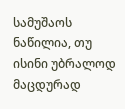სამუშაოს ნაწილია, თუ ისინი უბრალოდ მაცდურად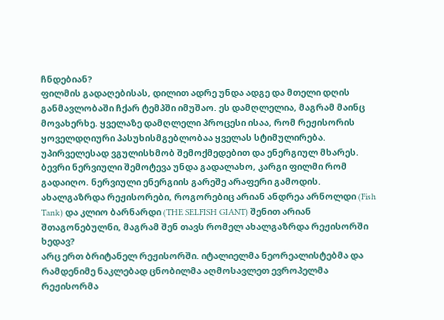ჩნდებიან?
ფილმის გადაღებისას, დილით ადრე უნდა ადგე და მთელი დღის განმავლობაში ჩქარ ტემპში იმუშაო. ეს დამღლელია, მაგრამ მაინც მოვახერხე. ყველაზე დამღლელი პროცესი ისაა, რომ რეჟისორის ყოველდღიური პასუხისმგებლობაა ყველას სტიმულირება. უპირველესად ვგულისხმობ შემოქმედებით და ენერგიულ მხარეს. ბევრი ნერვიული შემოტევა უნდა გადალახო, კარგი ფილმი რომ გადაიღო. ნერვიული ენერგიის გარეშე არაფერი გამოდის.
ახალგაზრდა რეჟისორები, როგორებიც არიან ანდრეა არნოლდი (Fish Tank) და კლიო ბარნარდი (THE SELFISH GIANT) შენით არიან შთაგონებულნი, მაგრამ შენ თავს რომელ ახალგაზრდა რეჟისორში ხედავ?
არც ერთ ბრიტანელ რეჟისორში. იტალიელმა ნეორეალისტებმა და რამდენიმე ნაკლებად ცნობილმა აღმოსავლეთ ევროპელმა რეჟისორმა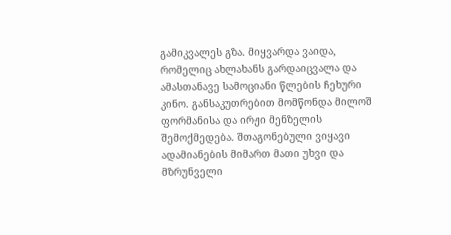გამიკვალეს გზა. მიყვარდა ვაიდა, რომელიც ახლახანს გარდაიცვალა და ამასთანავე სამოციანი წლების ჩეხური კინო. განსაკუთრებით მომწონდა მილოშ ფორმანისა და ირჟი მენზელის შემოქმედება. შთაგონებული ვიყავი ადამიანების მიმართ მათი უხვი და მზრუნველი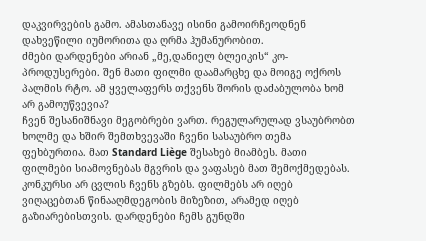დაკვირვების გამო. ამასთანავე ისინი გამოირჩეოდნენ დახვეწილი იუმორითა და ღრმა ჰუმანურობით.
ძმები დარდენები არიან „მე,დანიელ ბლეიკის“ კო-პროდუსერები. შენ მათი ფილმი დაამარცხე და მოიგე ოქროს პალმის რტო. ამ ყველაფერს თქვენს შორის დაძაბულობა ხომ არ გამოუწვევია?
ჩვენ შესანიშნავი მეგობრები ვართ. რეგულარულად ვსაუბრობთ ხოლმე და ხშირ შემთხვევაში ჩვენი სასაუბრო თემა ფეხბურთია. მათ Standard Liège შესახებ მიამბეს. მათი ფილმები სიამოვნებას მგვრის და ვაფასებ მათ შემოქმედებას. კონკურსი არ ცვლის ჩვენს გზებს. ფილმებს არ იღებ ვიღაცებთან წინააღმდეგობის მიზეზით, არამედ იღებ გაზიარებისთვის. დარდენები ჩემს გუნდში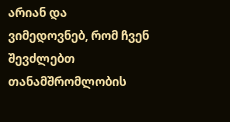არიან და ვიმედოვნებ, რომ ჩვენ შევძლებთ თანამშრომლობის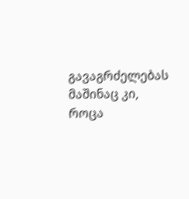გავაგრძელებას მაშინაც კი, როცა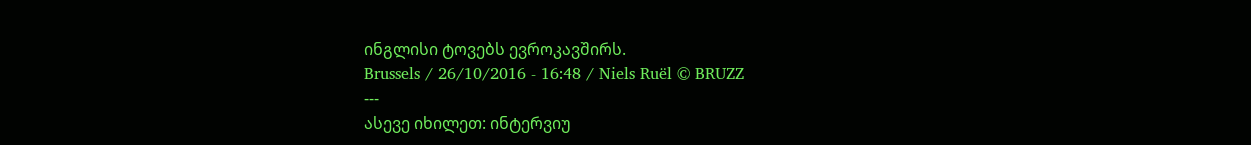ინგლისი ტოვებს ევროკავშირს.
Brussels / 26/10/2016 - 16:48 / Niels Ruël © BRUZZ
---
ასევე იხილეთ: ინტერვიუ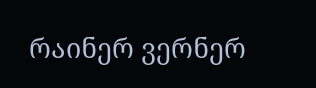რაინერ ვერნერ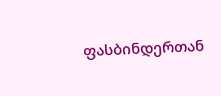ფასბინდერთან